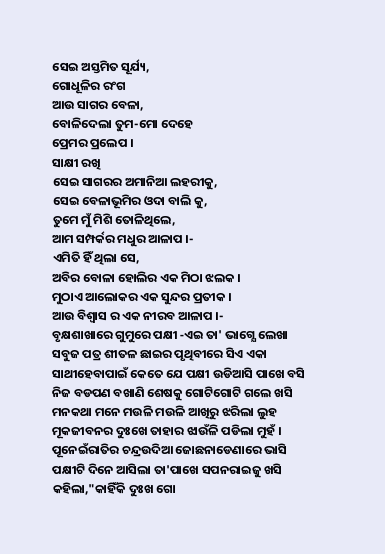ସେଇ ଅସ୍ତମିତ ସୂର୍ଯ୍ୟ,
ଗୋଧୂଳିର ରଂଗ
ଆଉ ସାଗର ବେଳା,
ବୋଳିଦେଲା ତୁମ-ମୋ ଦେହେ
ପ୍ରେମର ପ୍ରଲେପ ।
ସାକ୍ଷୀ ରଖି
ସେଇ ସାଗରର ଅମାନିଆ ଲହରୀକୁ,
ସେଇ ବେଳାଭୂମିର ଓଦା ବାଲି କୁ,
ତୁମେ ମୁଁ ମିଶି ତୋଳିଥିଲେ,
ଆମ ସମ୍ପର୍କର ମଧୁର ଆଳାପ ।-
ଏମିତି ହିଁ ଥିଲା ସେ,
ଅବିର ବୋଳା ହୋଲିର ଏକ ମିଠା ଝଲକ ।
ମୁଠାଏ ଆଲୋକର ଏକ ସୁନ୍ଦର ପ୍ରତୀକ ।
ଆଉ ବିଶ୍ଵାସ ର ଏକ ନୀରବ ଆଳାପ ।-
ବୃକ୍ଷଶାଖାରେ ଗୁମୁରେ ପକ୍ଷୀ ‐ଏଇ ତା' ଭାଗ୍ଯେ ଲେଖା
ସବୁଜ ପତ୍ର ଶୀତଳ ଛାଇର ପୃଥିବୀରେ ସିଏ ଏକା
ସାଥୀହେବାପାଇଁ କେତେ ଯେ ପକ୍ଷୀ ଉଡିଆସି ପାଖେ ବସି
ନିଜ ବଡପଣ ବଖାଣି ଶେଷକୁ ଗୋଟିଗୋଟି ଗଲେ ଖସି
ମନକଥା ମନେ ମଉଳି ମଉଳି ଆଖିରୁ ଝରିଲା ଲୁହ
ମୂକଜୀବନର ଦୁଃଖେ ତାହାର ଝାଉଁଳି ପଡିଲା ମୁହଁ ।
ପୂନେଇଁରାତିର ଚନ୍ଦ୍ରଉଦିଆ ଜୋଛନାଡେଣାରେ ଭାସି
ପକ୍ଷୀଟି ଦିନେ ଆସିଲା ତା'ପାଖେ ସପନରାଇଜୁ ଖସି
କହିଲା,"କାହିଁକି ଦୁଃଖ ଗୋ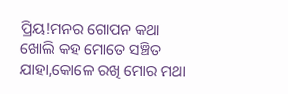ପ୍ରିୟ!ମନର ଗୋପନ କଥା
ଖୋଲି କହ ମୋତେ ସଞ୍ଚିତ ଯାହା,କୋଳେ ରଖି ମୋର ମଥା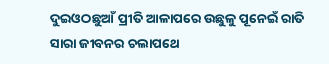ଦୁଇଓଠଛୁଆଁ ପ୍ରୀତି ଆଳାପରେ ଉଛୁଳୁ ପୂନେଇଁ ରାତି
ସାରା ଜୀବନର ଚଲାପଥେ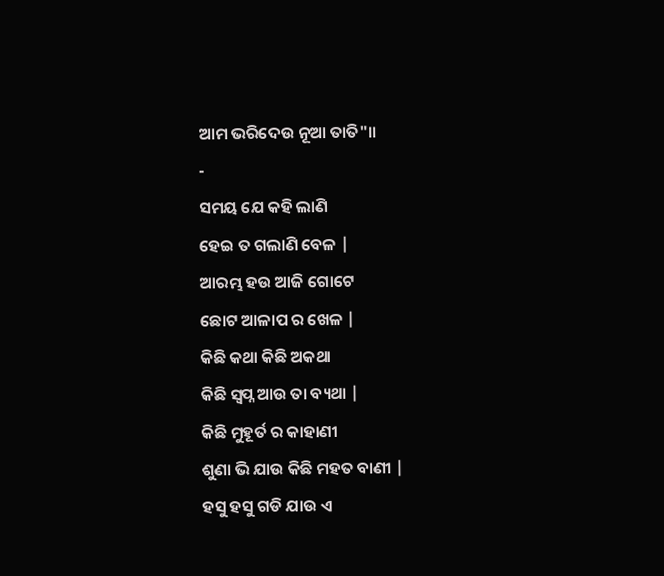ଆମ ଭରିଦେଉ ନୂଆ ତାତି"॥
-
ସମୟ ଯେ କହି ଲାଣି
ହେଇ ତ ଗଲାଣି ବେଳ |
ଆରମ୍ଭ ହଉ ଆଜି ଗୋଟେ
ଛୋଟ ଆଳାପ ର ଖେଳ |
କିଛି କଥା କିଛି ଅକଥା
କିଛି ସ୍ବପ୍ନ ଆଉ ତା ବ୍ୟଥା |
କିଛି ମୁହୂର୍ତ ର କାହାଣୀ
ଶୁଣା ଭି ଯାଉ କିଛି ମହତ ବାଣୀ |
ହସୁ ହସୁ ଗଡି ଯାଉ ଏ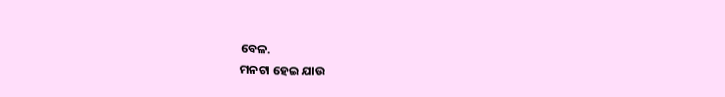ବେଳ.
ମନଟା ହେଇ ଯାଉ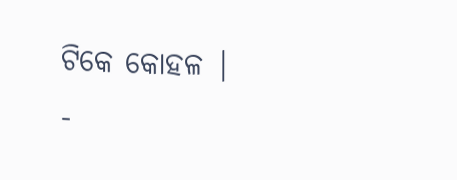ଟିକେ କୋହଳ |
-